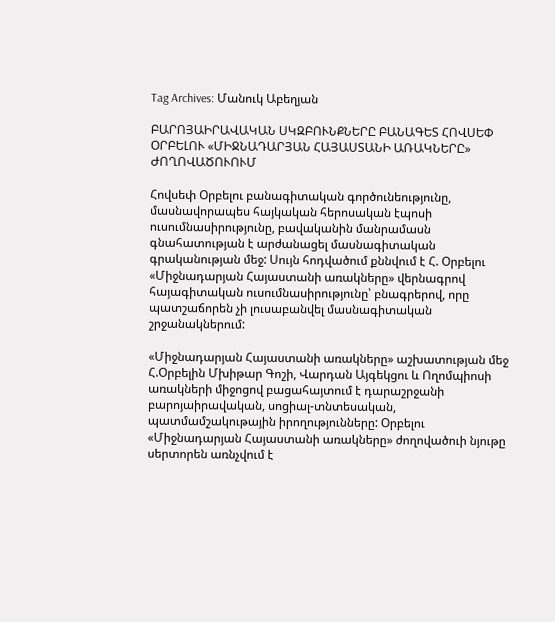Tag Archives: Մանուկ Աբեղյան

ԲԱՐՈՅԱԻՐԱՎԱԿԱՆ ՍԿԶԲՈՒՆՔՆԵՐԸ ԲԱՆԱԳԵՏ ՀՈՎՍԵՓ ՕՐԲԵԼՈՒ «ՄԻՋՆԱԴԱՐՅԱՆ ՀԱՅԱՍՏԱՆԻ ԱՌԱԿՆԵՐԸ» ԺՈՂՈՎԱԾՈՒՈՒՄ

Հովսեփ Օրբելու բանագիտական գործունեությունը, մասնավորապես հայկական հերոսական էպոսի ուսումնասիրությունը, բավականին մանրամասն գնահատության է արժանացել մասնագիտական գրականության մեջ: Սույն հոդվածում քննվում է Հ. Օրբելու «Միջնադարյան Հայաստանի առակները» վերնագրով հայագիտական ուսումնասիրությունը՝ բնագրերով, որը պատշաճորեն չի լուսաբանվել մասնագիտական
շրջանակներում:

«Միջնադարյան Հայաստանի առակները» աշխատության մեջ Հ.Օրբելին Մխիթար Գոշի, Վարդան Այգեկցու և Ողոմպիոսի առակների միջոցով բացահայտում է դարաշրջանի բարոյաիրավական, սոցիալ-տնտեսական, պատմամշակութային իրողությունները: Օրբելու «Միջնադարյան Հայաստանի առակները» ժողովածուի նյութը սերտորեն առնչվում է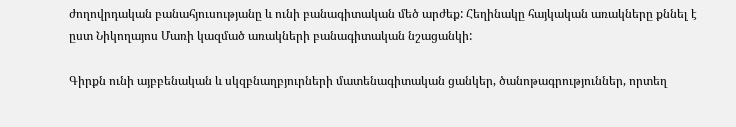ժողովրդական բանահյուսությանը և ունի բանագիտական մեծ արժեք: Հեղինակը հայկական առակները քննել է ըստ Նիկողայոս Մառի կազմած առակների բանագիտական նշացանկի:

Գիրքն ունի այբբենական և սկզբնաղբյուրների մատենագիտական ցանկեր, ծանոթագրություններ, որտեղ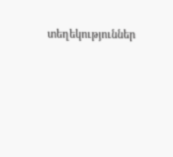տեղեկություններ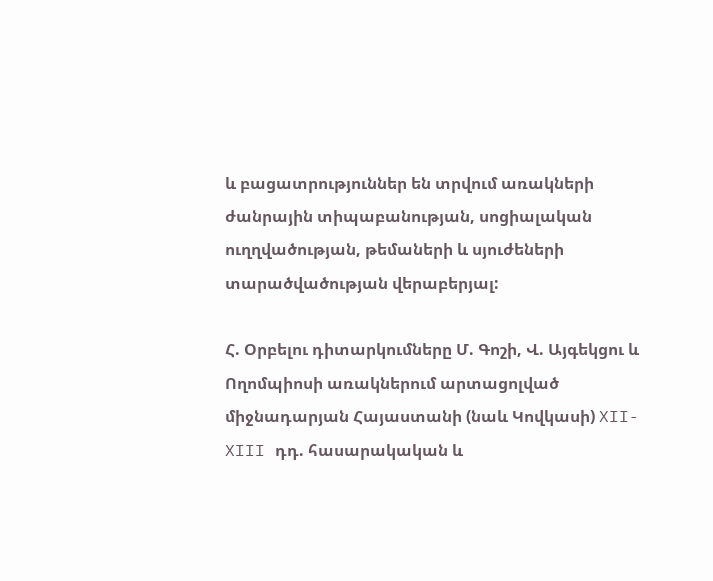և բացատրություններ են տրվում առակների ժանրային տիպաբանության, սոցիալական ուղղվածության, թեմաների և սյուժեների տարածվածության վերաբերյալ:

Հ. Օրբելու դիտարկումները Մ. Գոշի, Վ. Այգեկցու և Ողոմպիոսի առակներում արտացոլված միջնադարյան Հայաստանի (նաև Կովկասի) XII-XIII դդ. հասարակական և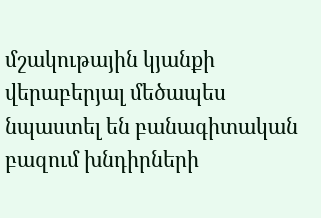մշակութային կյանքի վերաբերյալ մեծապես նպաստել են բանագիտական բազում խնդիրների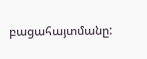բացահայտմանը: